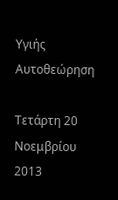Υγιής Αυτοθεώρηση

Τετάρτη 20 Νοεμβρίου 2013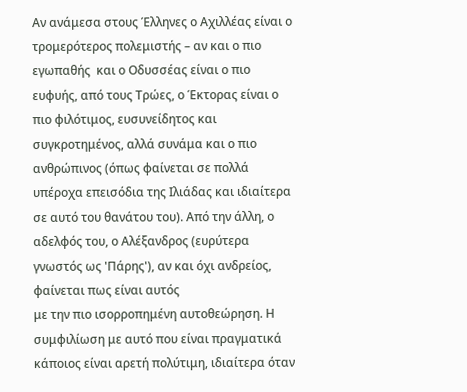Αν ανάμεσα στους Έλληνες ο Αχιλλέας είναι ο τρομερότερος πολεμιστής – αν και ο πιο εγωπαθής  και ο Οδυσσέας είναι ο πιο ευφυής, από τους Τρώες, ο Έκτορας είναι ο πιο φιλότιμος, ευσυνείδητος και συγκροτημένος, αλλά συνάμα και ο πιο ανθρώπινος (όπως φαίνεται σε πολλά υπέροχα επεισόδια της Ιλιάδας και ιδιαίτερα σε αυτό του θανάτου του). Από την άλλη, ο αδελφός του, ο Αλέξανδρος (ευρύτερα γνωστός ως 'Πάρης'), αν και όχι ανδρείος, φαίνεται πως είναι αυτός
με την πιο ισορροπημένη αυτοθεώρηση. Η συμφιλίωση με αυτό που είναι πραγματικά κάποιος είναι αρετή πολύτιμη, ιδιαίτερα όταν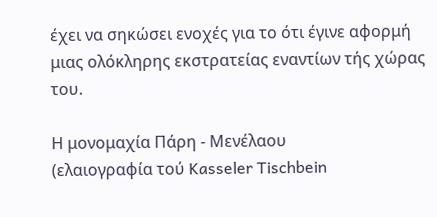έχει να σηκώσει ενοχές για το ότι έγινε αφορμή μιας ολόκληρης εκστρατείας εναντίων τής χώρας του.

Η μονομαχία Πάρη - Μενέλαου
(ελαιογραφία τού Kasseler Tischbein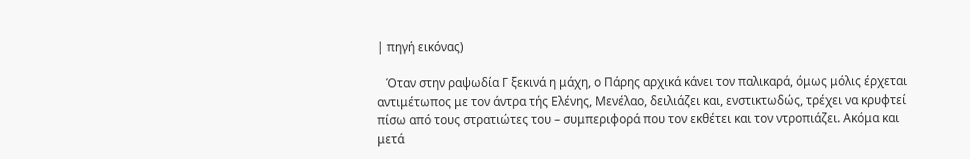| πηγή εικόνας)

   Όταν στην ραψωδία Γ ξεκινά η μάχη, ο Πάρης αρχικά κάνει τον παλικαρά, όμως μόλις έρχεται αντιμέτωπος με τον άντρα τής Ελένης, Μενέλαο, δειλιάζει και, ενστικτωδώς, τρέχει να κρυφτεί πίσω από τους στρατιώτες του – συμπεριφορά που τον εκθέτει και τον ντροπιάζει. Ακόμα και μετά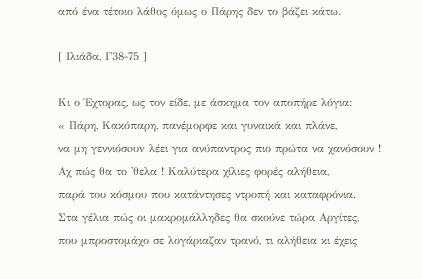από ένα τέτοιο λάθος όμως ο Πάρης δεν το βάζει κάτω.

[ Ιλιάδα, Γ38-75 ]

Κι ο Έχτορας, ως τον είδε, με άσκημα τον αποπήρε λόγια:
« Πάρη, Κακόπαρη, πανέμορφε και γυναικά και πλάνε,
να μη γεννιόσoυv λέει για ανύπαντρος πιο πρώτα να χανόσουν !
Αχ πώς θα το 'θελα ! Καλύτερα χίλιες φορές αλήθεια,
παρά του κόσμου που κατάντησες ντροπή και καταφρόνια.
Στα γέλια πώς οι μακρομάλληδες θα σκούνε τώρα Αργίτες,
που μπροστομάχο σε λογάριαζαν τρανό, τι αλήθεια κι έχεις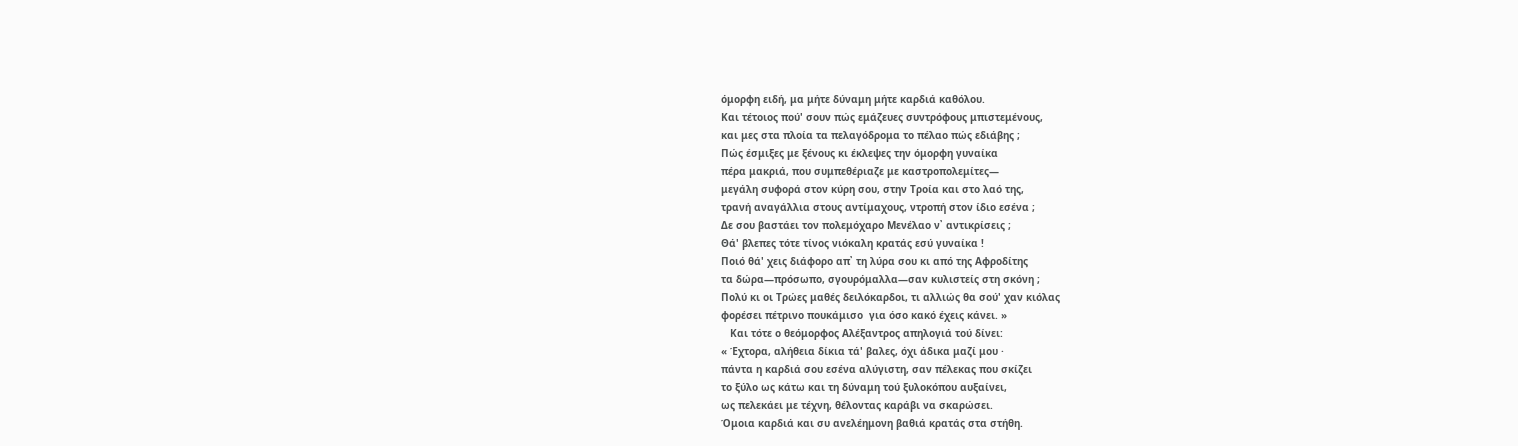όμορφη ειδή, μα μήτε δύναμη μήτε καρδιά καθόλου.
Και τέτοιος πού' σουν πώς εμάζευες συντρόφους μπιστεμένους,
και μες στα πλοία τα πελαγόδρομα το πέλαο πώς εδιάβης ;
Πώς έσμιξες με ξένους κι έκλεψες την όμορφη γυναίκα
πέρα μακριά, που συμπεθέριαζε με καστροπολεμίτες—
μεγάλη συφορά στον κύρη σου, στην Τροία και στο λαό της,
τρανή αναγάλλια στους αντίμαχους, ντροπή στον ίδιο εσένα ;
Δε σου βαστάει τον πολεμόχαρο Μενέλαο ν᾿ αντικρίσεις ;
Θά' βλεπες τότε τίνος νιόκαλη κρατάς εσύ γυναίκα !
Ποιό θά' χεις διάφορο απ᾿ τη λύρα σου κι από της Αφροδίτης
τα δώρα—πρόσωπο, σγουρόμαλλα—σαν κυλιστείς στη σκόνη ;
Πολύ κι οι Τρώες μαθές δειλόκαρδοι, τι αλλιώς θα σού' χαν κιόλας
φορέσει πέτρινο πουκάμισο  για όσο κακό έχεις κάνει. »
   Και τότε ο θεόμορφος Αλέξαντρος απηλογιά τού δίνει:
« Έχτορα, αλήθεια δίκια τά' βαλες, όχι άδικα μαζί μου ·
πάντα η καρδιά σου εσένα αλύγιστη, σαν πέλεκας που σκίζει
το ξύλο ως κάτω και τη δύναμη τού ξυλοκόπου αυξαίνει,
ως πελεκάει με τέχνη, θέλοντας καράβι να σκαρώσει.
Όμοια καρδιά και συ ανελέημονη βαθιά κρατάς στα στήθη.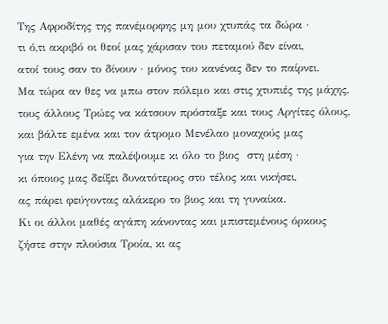Της Αφροδίτης της πανέμορφης μη μου χτυπάς τα δώρα ·
τι ό,τι ακριβό οι θεοί μας χάρισαν του πεταμού δεν είναι,
ατοί τους σαν το δίνουν · μόνος του κανένας δεν το παίρνει.
Μα τώρα αν θες να μπω στον πόλεμο και στις χτυπιές της μάχης,
τους άλλους Τρώες να κάτσουν πρόσταξε και τους Αργίτες όλους,
και βάλτε εμένα και τον άτρομο Μενέλαο μοναχούς μας
για την Ελένη να παλέψουμε κι όλο το βιος  στη μέση ·
κι όποιος μας δείξει δυνατότερος στο τέλος και νικήσει,
ας πάρει φεύγοντας αλάκερο το βιος και τη γυναίκα.
Κι οι άλλοι μαθές αγάπη κάνοντας και μπιστεμένους όρκους
ζήστε στην πλούσια Τροία, κι ας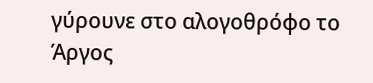γύρουνε στο αλογοθρόφο το Άργος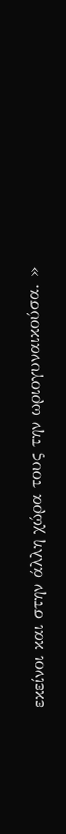εκείνοι και στην άλλη χώρα τους την ωριογυναικούσα. »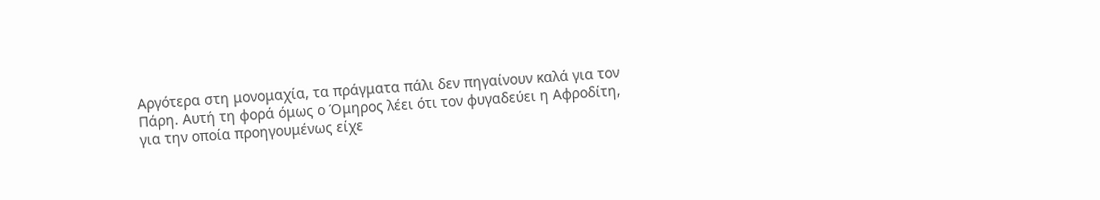Αργότερα στη μονομαχία, τα πράγματα πάλι δεν πηγαίνουν καλά για τον Πάρη. Αυτή τη φορά όμως ο Όμηρος λέει ότι τον φυγαδεύει η Αφροδίτη, για την οποία προηγουμένως είχε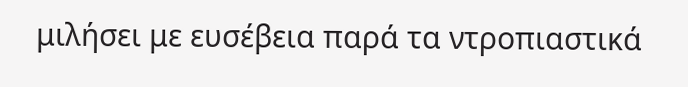μιλήσει με ευσέβεια παρά τα ντροπιαστικά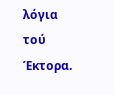λόγια τού Έκτορα.